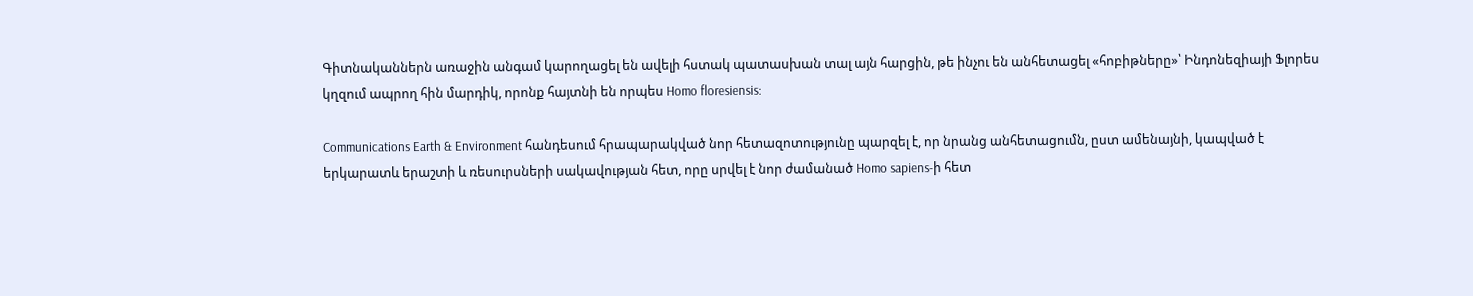Գիտնականներն առաջին անգամ կարողացել են ավելի հստակ պատասխան տալ այն հարցին, թե ինչու են անհետացել «հոբիթները»՝ Ինդոնեզիայի Ֆլորես կղզում ապրող հին մարդիկ, որոնք հայտնի են որպես Homo floresiensis:

Communications Earth & Environment հանդեսում հրապարակված նոր հետազոտությունը պարզել է, որ նրանց անհետացումն, ըստ ամենայնի, կապված է երկարատև երաշտի և ռեսուրսների սակավության հետ, որը սրվել է նոր ժամանած Homo sapiens-ի հետ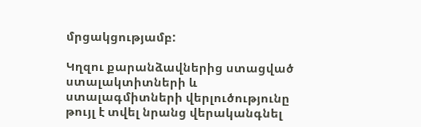մրցակցությամբ:

Կղզու քարանձավներից ստացված ստալակտիտների և ստալագմիտների վերլուծությունը թույլ է տվել նրանց վերականգնել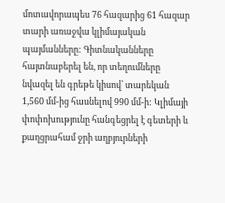մոտավորապես 76 հազարից 61 հազար տարի առաջվա կլիմայական պայմանները: Գիտնականները հայտնաբերել են, որ տեղումները նվազել են գրեթե կիսով՝ տարեկան 1,560 մմ-ից հասնելով 990 մմ-ի: Կլիմայի փոփոխությունը հանգեցրել է գետերի և քաղցրահամ ջրի աղբյուրների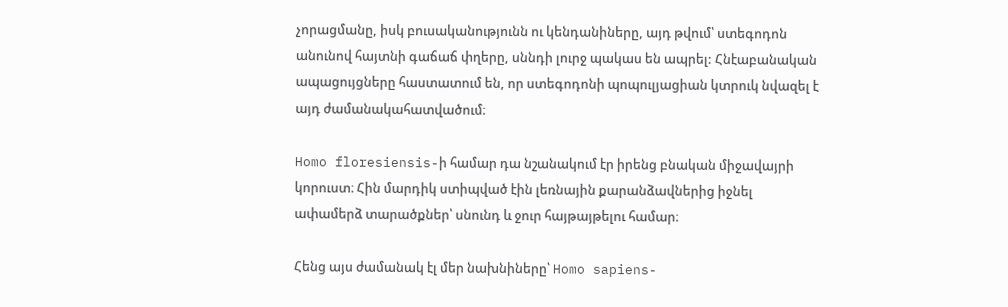չորացմանը, իսկ բուսականությունն ու կենդանիները, այդ թվում՝ ստեգոդոն անունով հայտնի գաճաճ փղերը, սննդի լուրջ պակաս են ապրել: Հնէաբանական ապացույցները հաստատում են, որ ստեգոդոնի պոպուլյացիան կտրուկ նվազել է այդ ժամանակահատվածում։

Homo floresiensis-ի համար դա նշանակում էր իրենց բնական միջավայրի կորուստ։ Հին մարդիկ ստիպված էին լեռնային քարանձավներից իջնել ափամերձ տարածքներ՝ սնունդ և ջուր հայթայթելու համար։

Հենց այս ժամանակ էլ մեր նախնիները՝ Homo sapiens-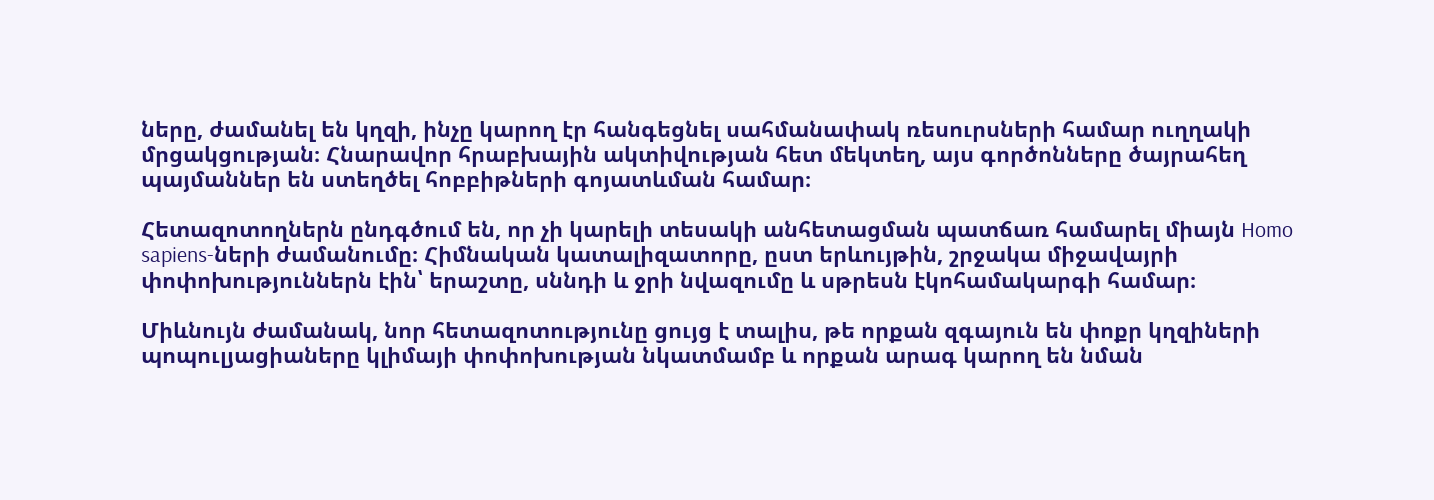ները, ժամանել են կղզի, ինչը կարող էր հանգեցնել սահմանափակ ռեսուրսների համար ուղղակի մրցակցության։ Հնարավոր հրաբխային ակտիվության հետ մեկտեղ, այս գործոնները ծայրահեղ պայմաններ են ստեղծել հոբբիթների գոյատևման համար։

Հետազոտողներն ընդգծում են, որ չի կարելի տեսակի անհետացման պատճառ համարել միայն Homo sapiens-ների ժամանումը։ Հիմնական կատալիզատորը, ըստ երևույթին, շրջակա միջավայրի փոփոխություններն էին՝ երաշտը, սննդի և ջրի նվազումը և սթրեսն էկոհամակարգի համար։

Միևնույն ժամանակ, նոր հետազոտությունը ցույց է տալիս, թե որքան զգայուն են փոքր կղզիների պոպուլյացիաները կլիմայի փոփոխության նկատմամբ և որքան արագ կարող են նման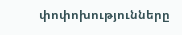փոփոխությունները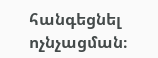հանգեցնել ոչնչացման։